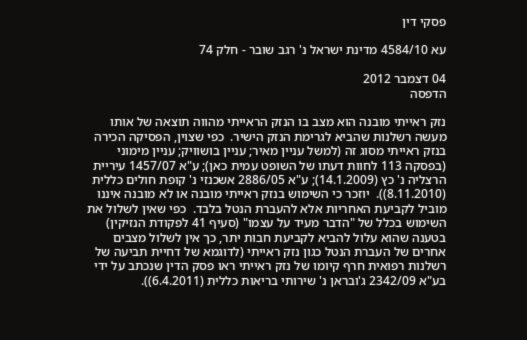פסקי דין

עא 4584/10 מדינת ישראל נ' רגב שובר - חלק 74

04 דצמבר 2012
הדפסה

נזק ראייתי מובנה הוא מצב בו הנזק הראייתי מהווה תוצאה של אותו מעשה רשלנות שהביא לגרימת הנזק הישיר.  כפי שצוין, הפסיקה הכירה בנזק ראייתי מסוג זה (למשל עניין מאיר; עניין בושוויק; עניין מימוני (בפסקה 113 לחוות דעתו של השופט עמית כאן); ע"א 1457/07 עיריית הרצליה נ' כץ (14.1.2009); ע"א 2886/05 אשכנזי נ' קופת חולים כללית (8.11.2010)).  יוזכר כי השימוש בנזק ראייתי מובנה או לא מובנה איננו מוביל לקביעת האחריות אלא להעברת הנטל בלבד.  כפי שאין לשלול את השימוש בכלל של "הדבר מעיד על עצמו" (סעיף 41 לפקודת הנזיקין) בטענה שהוא עלול להביא לקביעת חבוּת יתר, כך אין לשלול מצבים אחרים של העברת הנטל כגון נזק ראייתי (לדוגמא של דחיית תביעה של רשלנות רפואית חרף קיומו של נזק ראייתי ראו פסק הדין שנכתב על ידי בע"א 2342/09 ג'ובראן נ' שירותי בריאות כללית (6.4.2011)).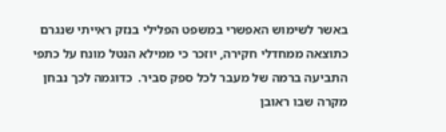באשר לשימוש האפשרי במשפט הפלילי בנזק ראייתי שנגרם כתוצאה ממחדלי חקירה, יוזכר כי ממילא הנטל מונח על כתפי התביעה ברמה של מעבר לכל ספק סביר.  כדוגמה לכך נבחן מקרה שבו ראובן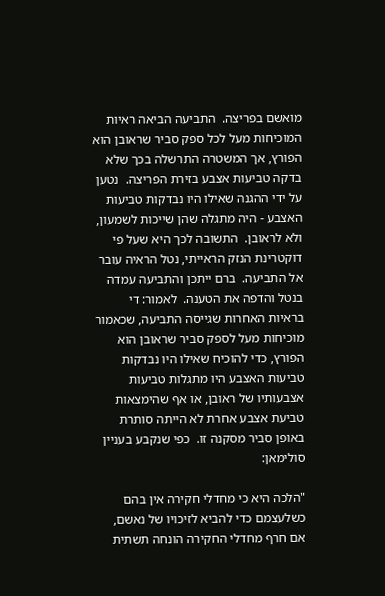מואשם בפריצה.  התביעה הביאה ראיות המוכיחות מעל לכל ספק סביר שראובן הוא הפורץ, אך המשטרה התרשלה בכך שלא בדקה טביעות אצבע בזירת הפריצה.  נטען על ידי ההגנה שאילו היו נבדקות טביעות האצבע - היה מתגלה שהן שייכות לשמעון, ולא לראובן.  התשובה לכך היא שעל פי דוקטרינת הנזק הראייתי, נטל הראיה עובר אל התביעה.  ברם ייתכן והתביעה עמדה בנטל והדפה את הטענה.  לאמור: די בראיות האחרות שגייסה התביעה, שכאמור מוכיחות מעל לספק סביר שראובן הוא הפורץ, כדי להוכיח שאילו היו נבדקות טביעות האצבע היו מתגלות טביעות אצבעותיו של ראובן, או אף שהימצאות טביעת אצבע אחרת לא הייתה סותרת באופן סביר מסקנה זו.  כפי שנקבע בעניין סולימאן:

"הלכה היא כי מחדלי חקירה אין בהם כשלעצמם כדי להביא לזיכויו של נאשם, אם חרף מחדלי החקירה הונחה תשתית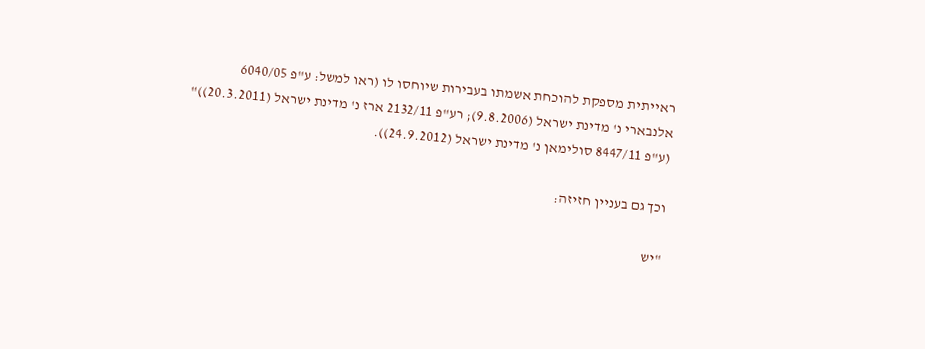ראייתית מספקת להוכחת אשמתו בעבירות שיוחסו לו (ראו למשל: ע"פ 6040/05 אלנבארי נ' מדינת ישראל (9.8.2006); רע"פ 2132/11 ארז נ' מדינת ישראל (20.3.2011))" (ע"פ 8447/11 סולימאן נ' מדינת ישראל (24.9.2012)).

וכך גם בעניין חזיזה:

"יש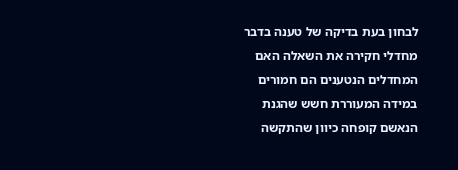לבחון בעת בדיקה של טענה בדבר מחדלי חקירה את השאלה האם המחדלים הנטענים הם חמורים במידה המעוררת חשש שהגנת הנאשם קופחה כיוון שהתקשה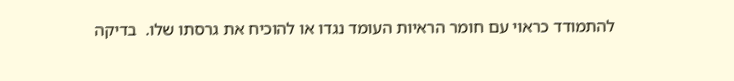להתמודד כראוי עם חומר הראיות העומד נגדו או להוכיח את גרסתו שלו.  בדיקה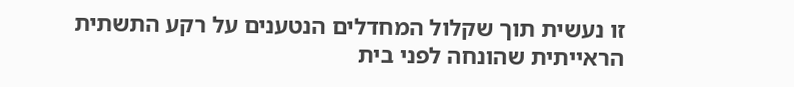זו נעשית תוך שקלול המחדלים הנטענים על רקע התשתית הראייתית שהונחה לפני בית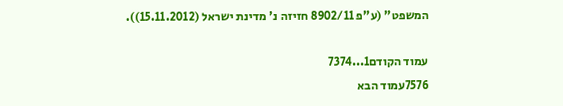המשפט" (ע"פ 8902/11 חזיזה נ' מדינת ישראל (15.11.2012)).

עמוד הקודם1...7374
7576עמוד הבא